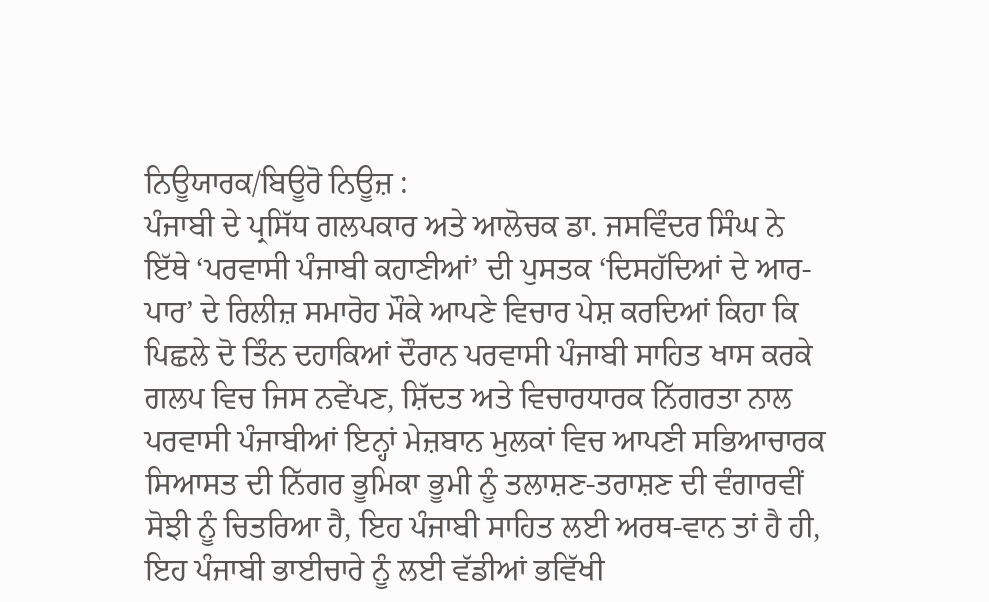ਨਿਊਯਾਰਕ/ਬਿਊਰੋ ਨਿਊਜ਼ :
ਪੰਜਾਬੀ ਦੇ ਪ੍ਰਸਿੱਧ ਗਲਪਕਾਰ ਅਤੇ ਆਲੋਚਕ ਡਾ. ਜਸਵਿੰਦਰ ਸਿੰਘ ਨੇ ਇੱਥੇ ‘ਪਰਵਾਸੀ ਪੰਜਾਬੀ ਕਹਾਣੀਆਂ’ ਦੀ ਪੁਸਤਕ ‘ਦਿਸਹੱਦਿਆਂ ਦੇ ਆਰ-ਪਾਰ’ ਦੇ ਰਿਲੀਜ਼ ਸਮਾਰੋਹ ਮੌਕੇ ਆਪਣੇ ਵਿਚਾਰ ਪੇਸ਼ ਕਰਦਿਆਂ ਕਿਹਾ ਕਿ ਪਿਛਲੇ ਦੋ ਤਿੰਨ ਦਹਾਕਿਆਂ ਦੌਰਾਨ ਪਰਵਾਸੀ ਪੰਜਾਬੀ ਸਾਹਿਤ ਖਾਸ ਕਰਕੇ ਗਲਪ ਵਿਚ ਜਿਸ ਨਵੇਂਪਣ, ਸ਼ਿੱਦਤ ਅਤੇ ਵਿਚਾਰਧਾਰਕ ਨਿੱਗਰਤਾ ਨਾਲ ਪਰਵਾਸੀ ਪੰਜਾਬੀਆਂ ਇਨ੍ਹਾਂ ਮੇਜ਼ਬਾਨ ਮੁਲਕਾਂ ਵਿਚ ਆਪਣੀ ਸਭਿਆਚਾਰਕ ਸਿਆਸਤ ਦੀ ਨਿੱਗਰ ਭੂਮਿਕਾ ਭੂਮੀ ਨੂੰ ਤਲਾਸ਼ਣ-ਤਰਾਸ਼ਣ ਦੀ ਵੰਗਾਰਵੀਂ ਸੋਝੀ ਨੂੰ ਚਿਤਰਿਆ ਹੈ, ਇਹ ਪੰਜਾਬੀ ਸਾਹਿਤ ਲਈ ਅਰਥ-ਵਾਨ ਤਾਂ ਹੈ ਹੀ, ਇਹ ਪੰਜਾਬੀ ਭਾਈਚਾਰੇ ਨੂੰ ਲਈ ਵੱਡੀਆਂ ਭਵਿੱਖੀ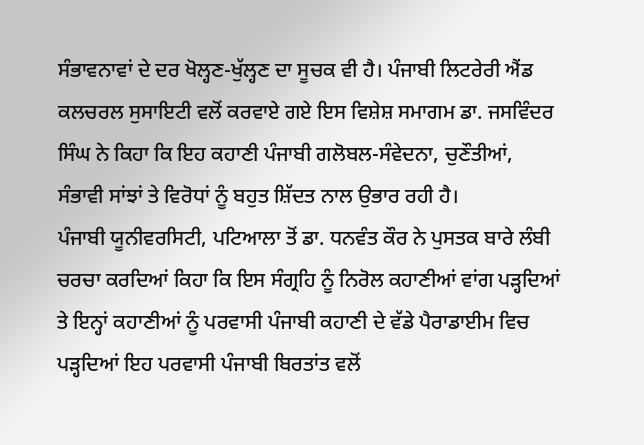ਸੰਭਾਵਨਾਵਾਂ ਦੇ ਦਰ ਖੋਲ੍ਹਣ-ਖੁੱਲ੍ਹਣ ਦਾ ਸੂਚਕ ਵੀ ਹੈ। ਪੰਜਾਬੀ ਲਿਟਰੇਰੀ ਐਂਡ ਕਲਚਰਲ ਸੁਸਾਇਟੀ ਵਲੋਂ ਕਰਵਾਏ ਗਏ ਇਸ ਵਿਸ਼ੇਸ਼ ਸਮਾਗਮ ਡਾ. ਜਸਵਿੰਦਰ ਸਿੰਘ ਨੇ ਕਿਹਾ ਕਿ ਇਹ ਕਹਾਣੀ ਪੰਜਾਬੀ ਗਲੋਬਲ-ਸੰਵੇਦਨਾ, ਚੁਣੌਤੀਆਂ, ਸੰਭਾਵੀ ਸਾਂਝਾਂ ਤੇ ਵਿਰੋਧਾਂ ਨੂੰ ਬਹੁਤ ਸ਼ਿੱਦਤ ਨਾਲ ਉਭਾਰ ਰਹੀ ਹੈ।
ਪੰਜਾਬੀ ਯੂਨੀਵਰਸਿਟੀ, ਪਟਿਆਲਾ ਤੋਂ ਡਾ. ਧਨਵੰਤ ਕੌਰ ਨੇ ਪੁਸਤਕ ਬਾਰੇ ਲੰਬੀ ਚਰਚਾ ਕਰਦਿਆਂ ਕਿਹਾ ਕਿ ਇਸ ਸੰਗ੍ਰਹਿ ਨੂੰ ਨਿਰੋਲ ਕਹਾਣੀਆਂ ਵਾਂਗ ਪੜ੍ਹਦਿਆਂ ਤੇ ਇਨ੍ਹਾਂ ਕਹਾਣੀਆਂ ਨੂੰ ਪਰਵਾਸੀ ਪੰਜਾਬੀ ਕਹਾਣੀ ਦੇ ਵੱਡੇ ਪੈਰਾਡਾਈਮ ਵਿਚ ਪੜ੍ਹਦਿਆਂ ਇਹ ਪਰਵਾਸੀ ਪੰਜਾਬੀ ਬਿਰਤਾਂਤ ਵਲੋਂ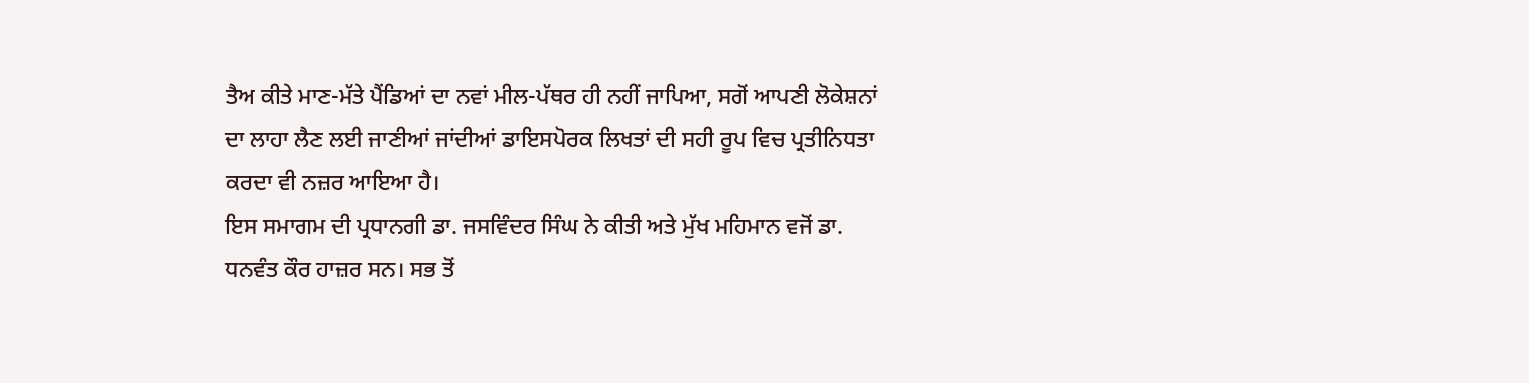ਤੈਅ ਕੀਤੇ ਮਾਣ-ਮੱਤੇ ਪੈਂਡਿਆਂ ਦਾ ਨਵਾਂ ਮੀਲ-ਪੱਥਰ ਹੀ ਨਹੀਂ ਜਾਪਿਆ, ਸਗੋਂ ਆਪਣੀ ਲੋਕੇਸ਼ਨਾਂ ਦਾ ਲਾਹਾ ਲੈਣ ਲਈ ਜਾਣੀਆਂ ਜਾਂਦੀਆਂ ਡਾਇਸਪੋਰਕ ਲਿਖਤਾਂ ਦੀ ਸਹੀ ਰੂਪ ਵਿਚ ਪ੍ਰਤੀਨਿਧਤਾ ਕਰਦਾ ਵੀ ਨਜ਼ਰ ਆਇਆ ਹੈ।
ਇਸ ਸਮਾਗਮ ਦੀ ਪ੍ਰਧਾਨਗੀ ਡਾ. ਜਸਵਿੰਦਰ ਸਿੰਘ ਨੇ ਕੀਤੀ ਅਤੇ ਮੁੱਖ ਮਹਿਮਾਨ ਵਜੋਂ ਡਾ. ਧਨਵੰਤ ਕੌਰ ਹਾਜ਼ਰ ਸਨ। ਸਭ ਤੋਂ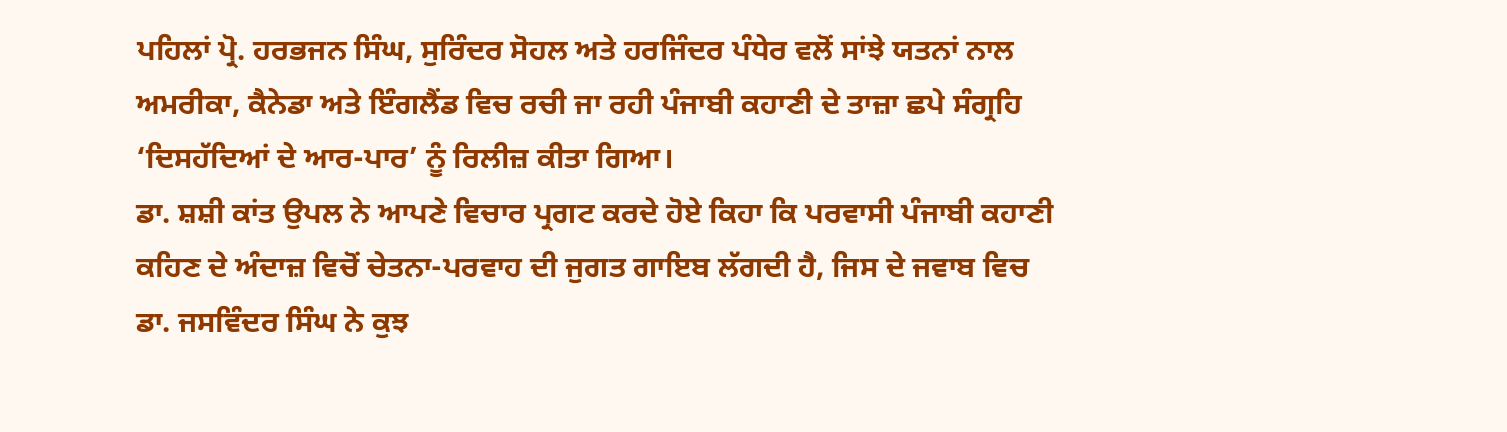ਪਹਿਲਾਂ ਪ੍ਰੋ. ਹਰਭਜਨ ਸਿੰਘ, ਸੁਰਿੰਦਰ ਸੋਹਲ ਅਤੇ ਹਰਜਿੰਦਰ ਪੰਧੇਰ ਵਲੋਂ ਸਾਂਝੇ ਯਤਨਾਂ ਨਾਲ ਅਮਰੀਕਾ, ਕੈਨੇਡਾ ਅਤੇ ਇੰਗਲੈਂਡ ਵਿਚ ਰਚੀ ਜਾ ਰਹੀ ਪੰਜਾਬੀ ਕਹਾਣੀ ਦੇ ਤਾਜ਼ਾ ਛਪੇ ਸੰਗ੍ਰਹਿ ‘ਦਿਸਹੱਦਿਆਂ ਦੇ ਆਰ-ਪਾਰ’ ਨੂੰ ਰਿਲੀਜ਼ ਕੀਤਾ ਗਿਆ।
ਡਾ. ਸ਼ਸ਼ੀ ਕਾਂਤ ਉਪਲ ਨੇ ਆਪਣੇ ਵਿਚਾਰ ਪ੍ਰਗਟ ਕਰਦੇ ਹੋਏ ਕਿਹਾ ਕਿ ਪਰਵਾਸੀ ਪੰਜਾਬੀ ਕਹਾਣੀ ਕਹਿਣ ਦੇ ਅੰਦਾਜ਼ ਵਿਚੋਂ ਚੇਤਨਾ-ਪਰਵਾਹ ਦੀ ਜੁਗਤ ਗਾਇਬ ਲੱਗਦੀ ਹੈ, ਜਿਸ ਦੇ ਜਵਾਬ ਵਿਚ ਡਾ. ਜਸਵਿੰਦਰ ਸਿੰਘ ਨੇ ਕੁਝ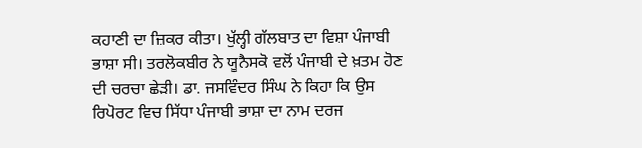ਕਹਾਣੀ ਦਾ ਜ਼ਿਕਰ ਕੀਤਾ। ਖੁੱਲ੍ਹੀ ਗੱਲਬਾਤ ਦਾ ਵਿਸ਼ਾ ਪੰਜਾਬੀ ਭਾਸ਼ਾ ਸੀ। ਤਰਲੋਕਬੀਰ ਨੇ ਯੂਨੈਸਕੋ ਵਲੋਂ ਪੰਜਾਬੀ ਦੇ ਖ਼ਤਮ ਹੋਣ ਦੀ ਚਰਚਾ ਛੇੜੀ। ਡਾ. ਜਸਵਿੰਦਰ ਸਿੰਘ ਨੇ ਕਿਹਾ ਕਿ ਉਸ ਰਿਪੋਰਟ ਵਿਚ ਸਿੱਧਾ ਪੰਜਾਬੀ ਭਾਸ਼ਾ ਦਾ ਨਾਮ ਦਰਜ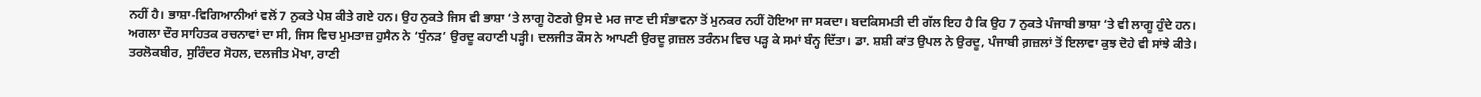ਨਹੀਂ ਹੈ। ਭਾਸ਼ਾ-ਵਿਗਿਆਨੀਆਂ ਵਲੋਂ 7 ਨੁਕਤੇ ਪੇਸ਼ ਕੀਤੇ ਗਏ ਹਨ। ਉਹ ਨੁਕਤੇ ਜਿਸ ਵੀ ਭਾਸ਼ਾ ‘ਤੇ ਲਾਗੂ ਹੋਣਗੇ ਉਸ ਦੇ ਮਰ ਜਾਣ ਦੀ ਸੰਭਾਵਨਾ ਤੋਂ ਮੁਨਕਰ ਨਹੀਂ ਹੋਇਆ ਜਾ ਸਕਦਾ। ਬਦਕਿਸਮਤੀ ਦੀ ਗੱਲ ਇਹ ਹੈ ਕਿ ਉਹ 7 ਨੁਕਤੇ ਪੰਜਾਬੀ ਭਾਸ਼ਾ ‘ਤੇ ਵੀ ਲਾਗੂ ਹੁੰਦੇ ਹਨ।
ਅਗਲਾ ਦੌਰ ਸਾਹਿਤਕ ਰਚਨਾਵਾਂ ਦਾ ਸੀ, ਜਿਸ ਵਿਚ ਮੁਮਤਾਜ਼ ਹੁਸੈਨ ਨੇ ‘ਧੁੰਨੜ’ ਉਰਦੂ ਕਹਾਣੀ ਪੜ੍ਹੀ। ਦਲਜੀਤ ਕੌਸ ਨੇ ਆਪਣੀ ਉਰਦੂ ਗ਼ਜ਼ਲ ਤਰੰਨਮ ਵਿਚ ਪੜ੍ਹ ਕੇ ਸਮਾਂ ਬੰਨ੍ਹ ਦਿੱਤਾ। ਡਾ. ਸ਼ਸ਼ੀ ਕਾਂਤ ਉਪਲ ਨੇ ਉਰਦੂ, ਪੰਜਾਬੀ ਗ਼ਜ਼ਲਾਂ ਤੋਂ ਇਲਾਵਾ ਕੁਝ ਦੋਹੇ ਵੀ ਸਾਂਝੇ ਕੀਤੇ। ਤਰਲੋਕਬੀਰ, ਸੁਰਿੰਦਰ ਸੋਹਲ, ਦਲਜੀਤ ਮੋਖਾ, ਰਾਣੀ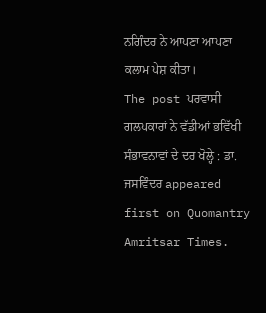ਨਗਿੰਦਰ ਨੇ ਆਪਣਾ ਆਪਣਾ ਕਲਾਮ ਪੇਸ਼ ਕੀਤਾ।
The post ਪਰਵਾਸੀ ਗਲਪਕਾਰਾਂ ਨੇ ਵੱਡੀਆਂ ਭਵਿੱਖੀ ਸੰਭਾਵਨਾਵਾਂ ਦੇ ਦਰ ਖੋਲ੍ਹੇ : ਡਾ. ਜਸਵਿੰਦਰ appeared first on Quomantry Amritsar Times.